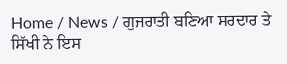Home / News / ਗੁਜਰਾਤੀ ਬਣਿਆ ਸਰਦਾਰ ਤੇ ਸਿੱਖੀ ਨੇ ਇਸ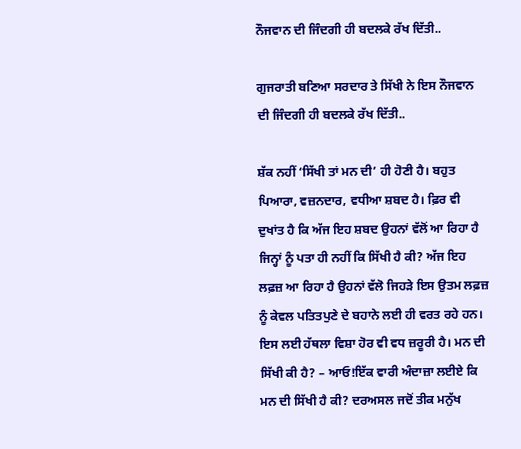ਨੌਜਵਾਨ ਦੀ ਜਿੰਦਗੀ ਹੀ ਬਦਲਕੇ ਰੱਖ ਦਿੱਤੀ..

ਗੁਜਰਾਤੀ ਬਣਿਆ ਸਰਦਾਰ ਤੇ ਸਿੱਖੀ ਨੇ ਇਸ ਨੌਜਵਾਨ ਦੀ ਜਿੰਦਗੀ ਹੀ ਬਦਲਕੇ ਰੱਖ ਦਿੱਤੀ..

ਸ਼ੱਕ ਨਹੀਂ ‘ਸਿੱਖੀ ਤਾਂ ਮਨ ਦੀ’ ਹੀ ਹੋਣੀ ਹੈ। ਬਹੁਤ ਪਿਆਰਾ, ਵਜ਼ਨਦਾਰ, ਵਧੀਆ ਸ਼ਬਦ ਹੈ। ਫ਼ਿਰ ਵੀ ਦੁਖਾਂਤ ਹੈ ਕਿ ਅੱਜ ਇਹ ਸ਼ਬਦ ਉਹਨਾਂ ਵੱਲੋਂ ਆ ਰਿਹਾ ਹੈ ਜਿਨ੍ਹਾਂ ਨੂੰ ਪਤਾ ਹੀ ਨਹੀਂ ਕਿ ਸਿੱਖੀ ਹੈ ਕੀ? ਅੱਜ ਇਹ ਲਫ਼ਜ਼ ਆ ਰਿਹਾ ਹੈ ਉਹਨਾਂ ਵੱਲੋ ਜਿਹੜੇ ਇਸ ਉਤਮ ਲਫ਼ਜ਼ ਨੂੰ ਕੇਵਲ ਪਤਿਤਪੁਣੇ ਦੇ ਬਹਾਨੇ ਲਈ ਹੀ ਵਰਤ ਰਹੇ ਹਨ। ਇਸ ਲਈ ਹੱਥਲਾ ਵਿਸ਼ਾ ਹੋਰ ਵੀ ਵਧ ਜ਼ਰੂਰੀ ਹੈ। ਮਨ ਦੀ ਸਿੱਖੀ ਕੀ ਹੈ? – ਆਓ!ਇੱਕ ਵਾਰੀ ਅੰਦਾਜ਼ਾ ਲਈਏ ਕਿ ਮਨ ਦੀ ਸਿੱਖੀ ਹੈ ਕੀ? ਦਰਅਸਲ ਜਦੋਂ ਤੀਕ ਮਨੁੱਖ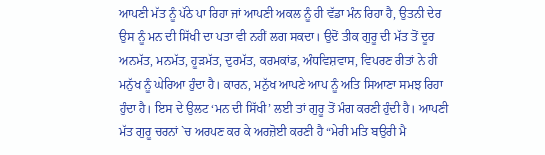ਆਪਣੀ ਮੱਤ ਨੂੰ ਪੱਠੇ ਪਾ ਰਿਹਾ ਜਾਂ ਆਪਣੀ ਅਕਲ ਨੂੰ ਹੀ ਵੱਡਾ ਮੰਨ ਰਿਹਾ ਹੈ, ਉਤਨੀ ਦੇਰ ਉਸ ਨੂੰ ਮਨ ਦੀ ਸਿੱਖੀ ਦਾ ਪਤਾ ਵੀ ਨਹੀਂ ਲਗ ਸਕਦਾ। ਉਦੋਂ ਤੀਕ ਗੁਰੂ ਦੀ ਮੱਤ ਤੋਂ ਦੂਰ ਅਨਮੱਤ, ਮਨਮੱਤ, ਹੂੜਮੱਤ, ਦੁਰਮੱਤ, ਕਰਮਕਾਂਡ, ਅੰਧਵਿਸ਼ਵਾਸ, ਵਿਪਰਣ ਰੀਤਾਂ ਨੇ ਹੀ ਮਨੁੱਖ ਨੂੰ ਘੇਰਿਆ ਹੁੰਦਾ ਹੈ। ਕਾਰਨ, ਮਨੁੱਖ ਆਪਣੇ ਆਪ ਨੂੰ ਅਤਿ ਸਿਆਣਾ ਸਮਝ ਰਿਹਾ ਹੁੰਦਾ ਹੈ। ਇਸ ਦੇ ਉਲਟ ‘ਮਨ ਦੀ ਸਿੱਖੀ’ ਲਈ ਤਾਂ ਗੁਰੂ ਤੋਂ ਮੰਗ ਕਰਣੀ ਹੁੰਦੀ ਹੈ। ਆਪਣੀ ਮੱਤ ਗੁਰੂ ਚਰਨਾਂ `ਚ ਅਰਪਣ ਕਰ ਕੇ ਅਰਜ਼ੋਈ ਕਰਣੀ ਹੈ “ਮੇਰੀ ਮਤਿ ਬਉਰੀ ਮੈ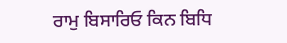ਰਾਮੁ ਬਿਸਾਰਿਓ ਕਿਨ ਬਿਧਿ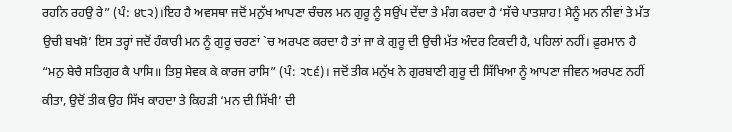ਰਹਨਿ ਰਹਉ ਰੇ” (ਪੰ: ੪੮੨)।ਇਹ ਹੈ ਅਵਸਥਾ ਜਦੋਂ ਮਨੁੱਖ ਆਪਣਾ ਚੰਚਲ ਮਨ ਗੁਰੂ ਨੂੰ ਸਉਂਪ ਦੇਂਦਾ ਤੇ ਮੰਗ ਕਰਦਾ ਹੈ ‘ਸੱਚੇ ਪਾਤਸ਼ਾਹ! ਮੈਨੂੰ ਮਨ ਨੀਵਾਂ ਤੇ ਮੱਤ ਉਚੀ ਬਖਸ਼ੋ’ ਇਸ ਤਰ੍ਹਾਂ ਜਦੋਂ ਹੰਕਾਰੀ ਮਨ ਨੂੰ ਗੁਰੂ ਚਰਣਾਂ `ਚ ਅਰਪਣ ਕਰਦਾ ਹੈ ਤਾਂ ਜਾ ਕੇ ਗੁਰੂ ਦੀ ਉਚੀ ਮੱਤ ਅੰਦਰ ਟਿਕਦੀ ਹੈ, ਪਹਿਲਾਂ ਨਹੀਂ। ਫ਼ੁਰਮਾਨ ਹੈ “ਮਨੁ ਬੇਚੈ ਸਤਿਗੁਰ ਕੈ ਪਾਸਿ॥ ਤਿਸੁ ਸੇਵਕ ਕੇ ਕਾਰਜ ਰਾਸਿ” (ਪੰ: ੨੮੬)। ਜਦੋਂ ਤੀਕ ਮਨੁੱਖ ਨੇ ਗੁਰਬਾਣੀ ਗੁਰੂ ਦੀ ਸਿੱਖਿਆ ਨੂੰ ਆਪਣਾ ਜੀਵਨ ਅਰਪਣ ਨਹੀਂ ਕੀਤਾ, ਉਦੋਂ ਤੀਕ ਉਹ ਸਿੱਖ ਕਾਹਦਾ ਤੇ ਕਿਹੜੀ ‘ਮਨ ਦੀ ਸਿੱਖੀ’ ਦੀ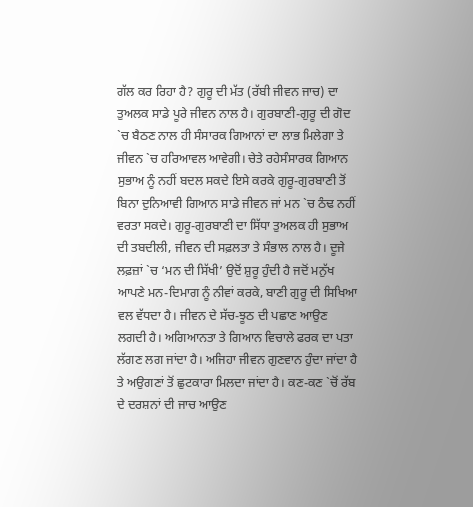ਗੱਲ ਕਰ ਰਿਹਾ ਹੈ? ਗੁਰੂ ਦੀ ਮੱਤ (ਰੱਬੀ ਜੀਵਨ ਜਾਚ) ਦਾ ਤੁਅਲਕ ਸਾਡੇ ਪੂਰੇ ਜੀਵਨ ਨਾਲ ਹੈ। ਗੁਰਬਾਣੀ-ਗੁਰੂ ਦੀ ਗੋਦ `ਚ ਬੈਠਣ ਨਾਲ ਹੀ ਸੰਸਾਰਕ ਗਿਆਨਾਂ ਦਾ ਲਾਭ ਮਿਲੇਗਾ ਤੇ ਜੀਵਨ `ਚ ਹਰਿਆਵਲ ਆਵੇਗੀ। ਚੇਤੇ ਰਹੇਸੰਸਾਰਕ ਗਿਆਨ ਸੁਭਾਅ ਨੂੰ ਨਹੀਂ ਬਦਲ ਸਕਦੇ ਇਸੇ ਕਰਕੇ ਗੁਰੂ-ਗੁਰਬਾਣੀ ਤੋਂ ਬਿਨਾ ਦੁਨਿਆਵੀ ਗਿਆਨ ਸਾਡੇ ਜੀਵਨ ਜਾਂ ਮਨ `ਚ ਠੰਢ ਨਹੀਂ ਵਰਤਾ ਸਕਦੇ। ਗੁਰੂ-ਗੁਰਬਾਣੀ ਦਾ ਸਿੱਧਾ ਤੁਅਲਕ ਹੀ ਸੁਭਾਅ ਦੀ ਤਬਦੀਲੀ, ਜੀਵਨ ਦੀ ਸਫ਼ਲਤਾ ਤੇ ਸੰਭਾਲ ਨਾਲ ਹੈ। ਦੂਜੇ ਲਫ਼ਜ਼ਾਂ `ਚ ‘ਮਨ ਦੀ ਸਿੱਖੀ’ ਉਦੋਂ ਸ਼ੁਰੂ ਹੁੰਦੀ ਹੈ ਜਦੋਂ ਮਨੁੱਖ ਆਪਣੇ ਮਨ-ਦਿਮਾਗ ਨੂੰ ਨੀਵਾਂ ਕਰਕੇ, ਬਾਣੀ ਗੁਰੂ ਦੀ ਸਿਖਿਆ ਵਲ ਵੱਧਦਾ ਹੈ। ਜੀਵਨ ਦੇ ਸੱਚ-ਝੂਠ ਦੀ ਪਛਾਣ ਆਉਣ ਲਗਦੀ ਹੈ। ਅਗਿਆਨਤਾ ਤੇ ਗਿਆਨ ਵਿਚਾਲੇ ਫਰਕ ਦਾ ਪਤਾ ਲੱਗਣ ਲਗ ਜਾਂਦਾ ਹੈ। ਅਜਿਹਾ ਜੀਵਨ ਗੁਣਵਾਨ ਹੁੰਦਾ ਜਾਂਦਾ ਹੈ ਤੇ ਅਉਗਣਾਂ ਤੋਂ ਛੁਟਕਾਰਾ ਮਿਲਦਾ ਜਾਂਦਾ ਹੈ। ਕਣ-ਕਣ `ਚੋਂ ਰੱਬ ਦੇ ਦਰਸ਼ਨਾਂ ਦੀ ਜਾਚ ਆਉਣ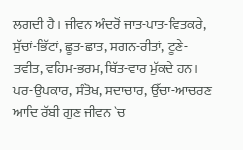ਲਗਦੀ ਹੈ। ਜੀਵਨ ਅੰਦਰੋਂ ਜਾਤ-ਪਾਤ-ਵਿਤਕਰੇ, ਸੁੱਚਾਂ-ਭਿੱਟਾਂ, ਛੂਤ-ਛਾਤ, ਸਗਨ-ਰੀਤਾਂ, ਟੂਣੇ-ਤਵੀਤ, ਵਹਿਮ-ਭਰਮ, ਥਿੱਤ-ਵਾਰ ਮੁੱਕਦੇ ਹਨ। ਪਰ-ਉਪਕਾਰ, ਸੰਤੋਖ, ਸਦਾਚਾਰ, ਉੱਚਾ-ਆਚਰਣ ਆਦਿ ਰੱਬੀ ਗੁਣ ਜੀਵਨ `ਚ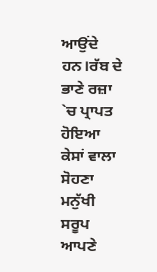ਆਉਂਦੇ ਹਨ।ਰੱਬ ਦੇ ਭਾਣੇ ਰਜ਼ਾ `ਚ ਪ੍ਰਾਪਤ ਹੋਇਆ ਕੇਸਾਂ ਵਾਲਾ ਸੋਹਣਾ ਮਨੁੱਖੀ ਸਰੂਪ ਆਪਣੇ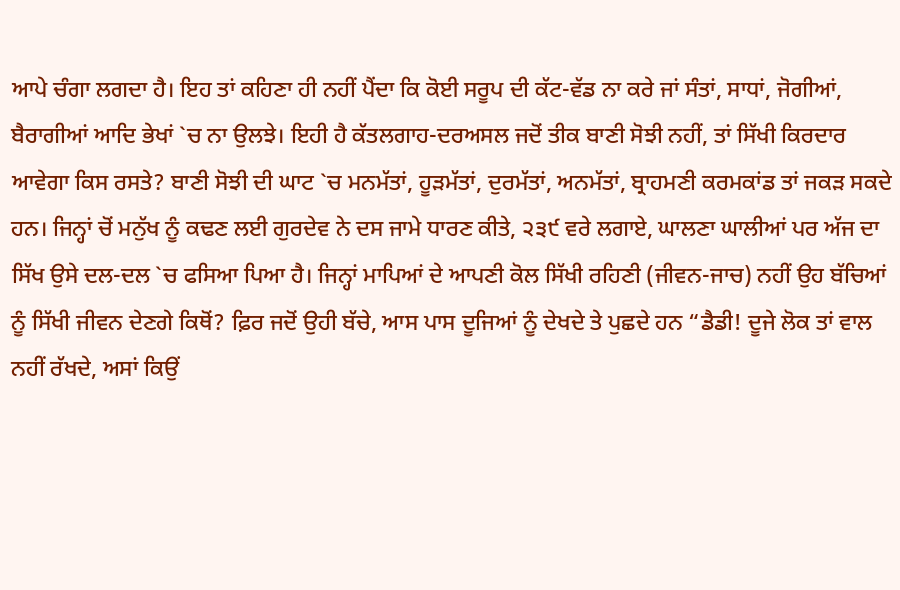ਆਪੇ ਚੰਗਾ ਲਗਦਾ ਹੈ। ਇਹ ਤਾਂ ਕਹਿਣਾ ਹੀ ਨਹੀਂ ਪੈਂਦਾ ਕਿ ਕੋਈ ਸਰੂਪ ਦੀ ਕੱਟ-ਵੱਡ ਨਾ ਕਰੇ ਜਾਂ ਸੰਤਾਂ, ਸਾਧਾਂ, ਜੋਗੀਆਂ, ਬੈਰਾਗੀਆਂ ਆਦਿ ਭੇਖਾਂ `ਚ ਨਾ ਉਲਝੇ। ਇਹੀ ਹੈ ਕੱਤਲਗਾਹ-ਦਰਅਸਲ ਜਦੋਂ ਤੀਕ ਬਾਣੀ ਸੋਝੀ ਨਹੀਂ, ਤਾਂ ਸਿੱਖੀ ਕਿਰਦਾਰ ਆਵੇਗਾ ਕਿਸ ਰਸਤੇ? ਬਾਣੀ ਸੋਝੀ ਦੀ ਘਾਟ `ਚ ਮਨਮੱਤਾਂ, ਹੂੜਮੱਤਾਂ, ਦੁਰਮੱਤਾਂ, ਅਨਮੱਤਾਂ, ਬ੍ਰਾਹਮਣੀ ਕਰਮਕਾਂਡ ਤਾਂ ਜਕੜ ਸਕਦੇ ਹਨ। ਜਿਨ੍ਹਾਂ ਚੋਂ ਮਨੁੱਖ ਨੂੰ ਕਢਣ ਲਈ ਗੁਰਦੇਵ ਨੇ ਦਸ ਜਾਮੇ ਧਾਰਣ ਕੀਤੇ, ੨੩੯ ਵਰੇ ਲਗਾਏ, ਘਾਲਣਾ ਘਾਲੀਆਂ ਪਰ ਅੱਜ ਦਾ ਸਿੱਖ ਉਸੇ ਦਲ-ਦਲ `ਚ ਫਸਿਆ ਪਿਆ ਹੈ। ਜਿਨ੍ਹਾਂ ਮਾਪਿਆਂ ਦੇ ਆਪਣੀ ਕੋਲ ਸਿੱਖੀ ਰਹਿਣੀ (ਜੀਵਨ-ਜਾਚ) ਨਹੀਂ ਉਹ ਬੱਚਿਆਂ ਨੂੰ ਸਿੱਖੀ ਜੀਵਨ ਦੇਣਗੇ ਕਿਥੋਂ? ਫ਼ਿਰ ਜਦੋਂ ਉਹੀ ਬੱਚੇ, ਆਸ ਪਾਸ ਦੂਜਿਆਂ ਨੂੰ ਦੇਖਦੇ ਤੇ ਪੁਛਦੇ ਹਨ “ਡੈਡੀ! ਦੂਜੇ ਲੋਕ ਤਾਂ ਵਾਲ ਨਹੀਂ ਰੱਖਦੇ, ਅਸਾਂ ਕਿਉਂ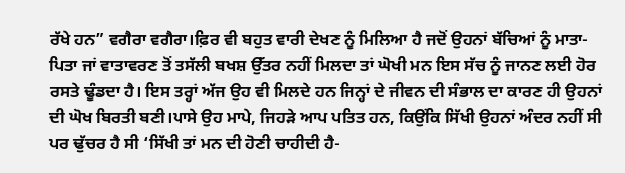ਰੱਖੇ ਹਨ” ਵਗੈਰਾ ਵਗੈਰਾ।ਫ਼ਿਰ ਵੀ ਬਹੁਤ ਵਾਰੀ ਦੇਖਣ ਨੂੰ ਮਿਲਿਆ ਹੈ ਜਦੋਂ ਉਹਨਾਂ ਬੱਚਿਆਂ ਨੂੰ ਮਾਤਾ-ਪਿਤਾ ਜਾਂ ਵਾਤਾਵਰਣ ਤੋਂ ਤਸੱਲੀ ਬਖਸ਼ ਉੱਤਰ ਨਹੀਂ ਮਿਲਦਾ ਤਾਂ ਘੋਖੀ ਮਨ ਇਸ ਸੱਚ ਨੂੰ ਜਾਨਣ ਲਈ ਹੋਰ ਰਸਤੇ ਢੂੰਡਦਾ ਹੈ। ਇਸ ਤਰ੍ਹਾਂ ਅੱਜ ਉਹ ਵੀ ਮਿਲਦੇ ਹਨ ਜਿਨ੍ਹਾਂ ਦੇ ਜੀਵਨ ਦੀ ਸੰਭਾਲ ਦਾ ਕਾਰਣ ਹੀ ਉਹਨਾਂ ਦੀ ਘੋਖ ਬਿਰਤੀ ਬਣੀ।ਪਾਸੇ ਉਹ ਮਾਪੇ, ਜਿਹੜੇ ਆਪ ਪਤਿਤ ਹਨ, ਕਿਉਂਕਿ ਸਿੱਖੀ ਉਹਨਾਂ ਅੰਦਰ ਨਹੀਂ ਸੀ ਪਰ ਢੁੱਚਰ ਹੈ ਸੀ ‘ਸਿੱਖੀ ਤਾਂ ਮਨ ਦੀ ਹੋਣੀ ਚਾਹੀਦੀ ਹੈ-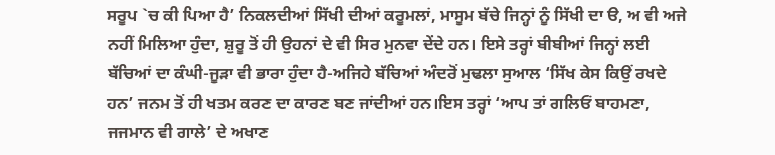ਸਰੂਪ `ਚ ਕੀ ਪਿਆ ਹੈ’ ਨਿਕਲਦੀਆਂ ਸਿੱਖੀ ਦੀਆਂ ਕਰੂਮਲਾਂ, ਮਾਸੂਮ ਬੱਚੇ ਜਿਨ੍ਹਾਂ ਨੂੰ ਸਿੱਖੀ ਦਾ ੳ, ਅ ਵੀ ਅਜੇ ਨਹੀਂ ਮਿਲਿਆ ਹੁੰਦਾ, ਸ਼ੁਰੂ ਤੋਂ ਹੀ ਉਹਨਾਂ ਦੇ ਵੀ ਸਿਰ ਮੁਨਵਾ ਦੇਂਦੇ ਹਨ। ਇਸੇ ਤਰ੍ਹਾਂ ਬੀਬੀਆਂ ਜਿਨ੍ਹਾਂ ਲਈ ਬੱਚਿਆਂ ਦਾ ਕੰਘੀ-ਜੂੜਾ ਵੀ ਭਾਰਾ ਹੁੰਦਾ ਹੈ-ਅਜਿਹੇ ਬੱਚਿਆਂ ਅੰਦਰੋਂ ਮੁਢਲਾ ਸੁਆਲ ‘ਸਿੱਖ ਕੇਸ ਕਿਉਂ ਰਖਦੇ ਹਨ’ ਜਨਮ ਤੋਂ ਹੀ ਖਤਮ ਕਰਣ ਦਾ ਕਾਰਣ ਬਣ ਜਾਂਦੀਆਂ ਹਨ।ਇਸ ਤਰ੍ਹਾਂ ‘ਆਪ ਤਾਂ ਗਲਿਓਂ ਬਾਹਮਣਾ, ਜਜਮਾਨ ਵੀ ਗਾਲੇ’ ਦੇ ਅਖਾਣ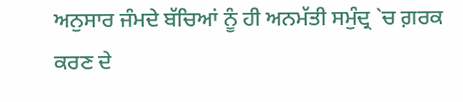ਅਨੁਸਾਰ ਜੰਮਦੇ ਬੱਚਿਆਂ ਨੂੰ ਹੀ ਅਨਮੱਤੀ ਸਮੁੰਦ੍ਰ `ਚ ਗ਼ਰਕ ਕਰਣ ਦੇ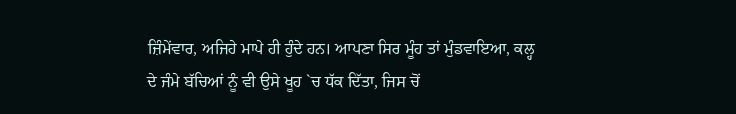ਜ਼ਿੰਮੇਂਵਾਰ, ਅਜਿਹੇ ਮਾਪੇ ਹੀ ਹੁੰਦੇ ਹਨ। ਆਪਣਾ ਸਿਰ ਮੂੰਹ ਤਾਂ ਮੁੰਡਵਾਇਆ, ਕਲ੍ਹ ਦੇ ਜੰਮੇ ਬੱਚਿਆਂ ਨੂੰ ਵੀ ਉਸੇ ਖੂਹ `ਚ ਧੱਕ ਦਿੱਤਾ, ਜਿਸ ਚੋਂ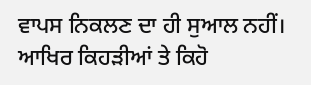ਵਾਪਸ ਨਿਕਲਣ ਦਾ ਹੀ ਸੁਆਲ ਨਹੀਂ। ਆਖਿਰ ਕਿਹੜੀਆਂ ਤੇ ਕਿਹੋ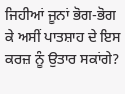ਜਿਹੀਆਂ ਜੂਨਾਂ ਭੋਗ-ਭੋਗ ਕੇ ਅਸੀਂ ਪਾਤਸ਼ਾਹ ਦੇ ਇਸ ਕਰਜ਼ ਨੂੰ ਉਤਾਰ ਸਕਾਂਗੇ?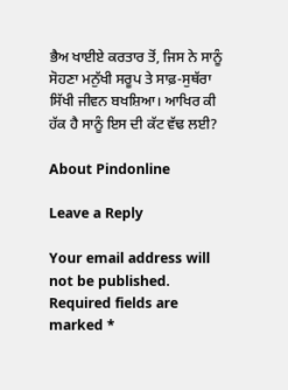ਭੈਅ ਖਾਈਏ ਕਰਤਾਰ ਤੋਂ, ਜਿਸ ਨੇ ਸਾਨੂੰ ਸੋਹਣਾ ਮਨੁੱਖੀ ਸਰੂਪ ਤੇ ਸਾਫ਼-ਸੁਥੱਰਾ ਸਿੱਖੀ ਜੀਵਨ ਬਖਸ਼ਿਆ। ਆਖਿਰ ਕੀ ਹੱਕ ਹੈ ਸਾਨੂੰ ਇਸ ਦੀ ਕੱਟ ਵੱਢ ਲਈ?

About Pindonline

Leave a Reply

Your email address will not be published. Required fields are marked *